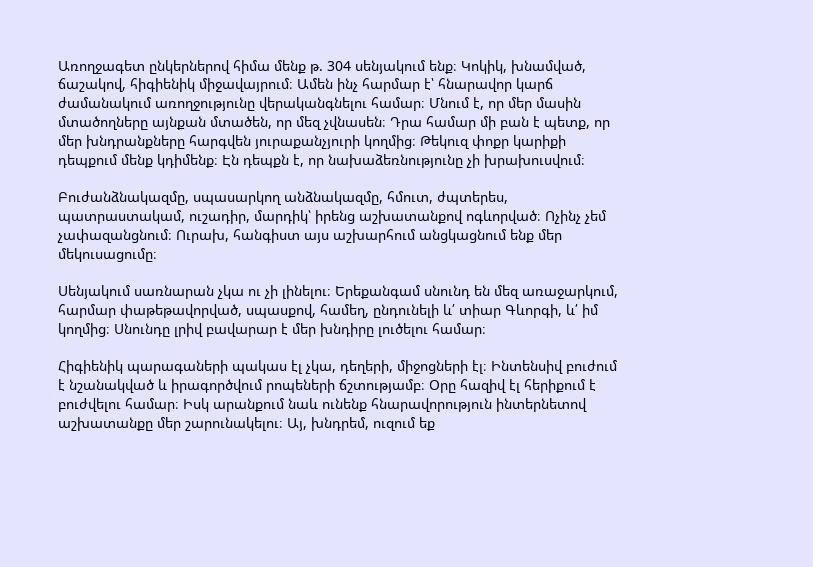Առողջագետ ընկերներով հիմա մենք թ. 304 սենյակում ենք։ Կոկիկ, խնամված, ճաշակով, հիգիենիկ միջավայրում։ Ամեն ինչ հարմար է՝ հնարավոր կարճ ժամանակում առողջությունը վերականգնելու համար։ Մնում է, որ մեր մասին մտածողները այնքան մտածեն, որ մեզ չվնասեն։ Դրա համար մի բան է պետք, որ մեր խնդրանքները հարգվեն յուրաքանչյուրի կողմից։ Թեկուզ փոքր կարիքի դեպքում մենք կդիմենք։ Էն դեպքն է, որ նախաձեռնությունը չի խրախուսվում։

Բուժանձնակազմը, սպասարկող անձնակազմը, հմուտ, ժպտերես, պատրաստակամ, ուշադիր, մարդիկ՝ իրենց աշխատանքով ոգևորված։ Ոչինչ չեմ չափազանցնում։ Ուրախ, հանգիստ այս աշխարհում անցկացնում ենք մեր մեկուսացումը։

Սենյակում սառնարան չկա ու չի լինելու։ Երեքանգամ սնունդ են մեզ առաջարկում, հարմար փաթեթավորված, սպասքով, համեղ, ընդունելի և՛ տիար Գևորգի, և՛ իմ կողմից։ Սնունդը լրիվ բավարար է մեր խնդիրը լուծելու համար։

Հիգիենիկ պարագաների պակաս էլ չկա, դեղերի, միջոցների էլ։ Ինտենսիվ բուժում է նշանակված և իրագործվում րոպեների ճշտությամբ։ Օրը հազիվ էլ հերիքում է բուժվելու համար։ Իսկ արանքում նաև ունենք հնարավորություն ինտերնետով աշխատանքը մեր շարունակելու։ Այ, խնդրեմ, ուզում եք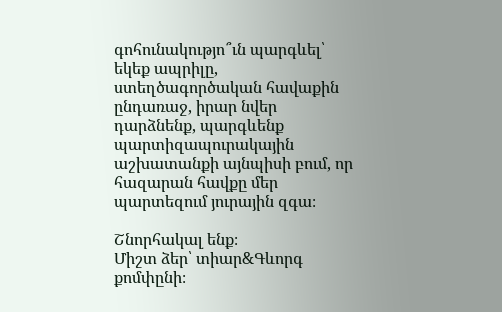գոհունակությո՞ւն պարգևել՝ եկեք ապրիլը, ստեղծագործական հավաքին ընդառաջ, իրար նվեր դարձնենք, պարգևենք պարտիզապուրակային աշխատանքի այնպիսի բում, որ հազարան հավքը մեր պարտեզում յուրային զգա։

Շնորհակալ ենք։
Միշտ ձեր՝ տիար&Գևորգ քոմփընի։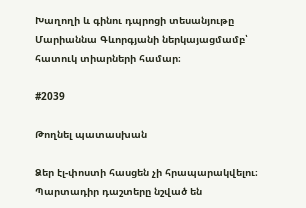Խաղողի և գինու դպրոցի տեսանյութը Մարիաննա Գևորգյանի ներկայացմամբ՝ հատուկ տիարների համար։

#2039

Թողնել պատասխան

Ձեր էլ-փոստի հասցեն չի հրապարակվելու։ Պարտադիր դաշտերը նշված են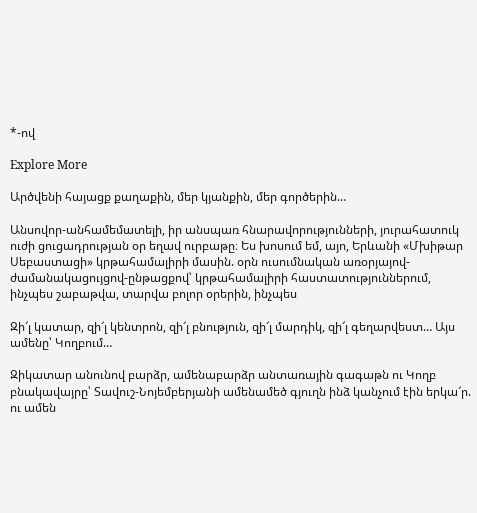*-ով

Explore More

Արծվենի հայացք քաղաքին, մեր կյանքին, մեր գործերին…

Անսովոր-անհամեմատելի, իր անսպառ հնարավորությունների, յուրահատուկ ուժի ցուցադրության օր եղավ ուրբաթը։ Ես խոսում եմ, այո, Երևանի «Մխիթար Սեբաստացի» կրթահամալիրի մասին. օրն ուսումնական առօրյայով-ժամանակացույցով-ընթացքով՝ կրթահամալիրի հաստատություններում, ինչպես շաբաթվա, տարվա բոլոր օրերին, ինչպես

Զի՜լ կատար, զի՜լ կենտրոն, զի՜լ բնություն, զի՜լ մարդիկ, զի՜լ գեղարվեստ… Այս ամենը՝ Կողբում…

Զիկատար անունով բարձր, ամենաբարձր անտառային գագաթն ու Կողբ բնակավայրը՝ Տավուշ-Նոյեմբերյանի ամենամեծ գյուղն ինձ կանչում էին երկա՜ր. ու ամեն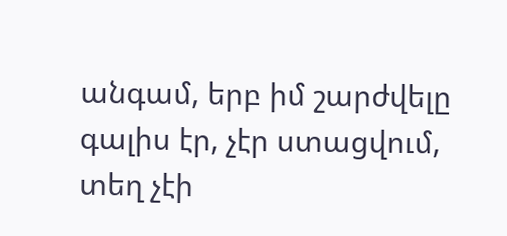անգամ, երբ իմ շարժվելը գալիս էր, չէր ստացվում, տեղ չէի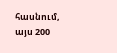հասնում, այս 200